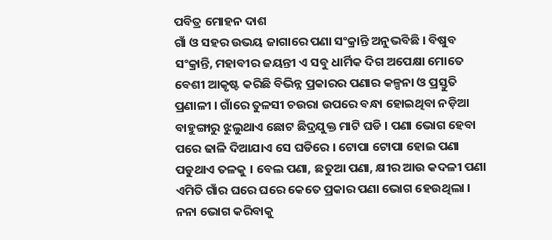ପବିତ୍ର ମୋହନ ଦାଶ
ଗାଁ ଓ ସହର ଉଭୟ ଜାଗାରେ ପଣା ସଂକ୍ରାନ୍ତି ଅନୁଭବିଛି । ବିଷୁବ ସଂକ୍ରାନ୍ତି, ମହାବୀର ଜୟନ୍ତୀ ଏ ସବୁ ଧାର୍ମିକ ଦିଗ ଅପେକ୍ଷା ମୋତେ ବେଶୀ ଆକୃଷ୍ଟ କରିଛି ବିଭିନ୍ନ ପ୍ରକାରର ପଣାର କଳ୍ପନା ଓ ପ୍ରସ୍ତୁତି ପ୍ରଣାଳୀ । ଗାଁରେ ତୁଳସୀ ଚଉରା ଉପରେ ବନ୍ଧା ହୋଇଥିବା ନଡ଼ିଆ ବାହୁଙ୍ଗାରୁ ଝୁଲୁଥାଏ ଛୋଟ ଛିଦ୍ରଯୁକ୍ତ ମାଟି ଘଡି । ପଣା ଭୋଗ ହେବା ପରେ ଢାଳି ଦିଆଯାଏ ସେ ଘଡିରେ । ଟୋପା ଟୋପା ହୋଇ ପଣା ପଡୁଥାଏ ତଳକୁ । ବେଲ ପଣା, ଛତୁଆ ପଣା, କ୍ଷୀର ଆଉ କଦଳୀ ପଣା ଏମିତି ଗାଁର ଘରେ ଘରେ କେତେ ପ୍ରକାର ପଣା ଭୋଗ ହେଉଥିଲା । ନନା ଭୋଗ କରିବାକୁ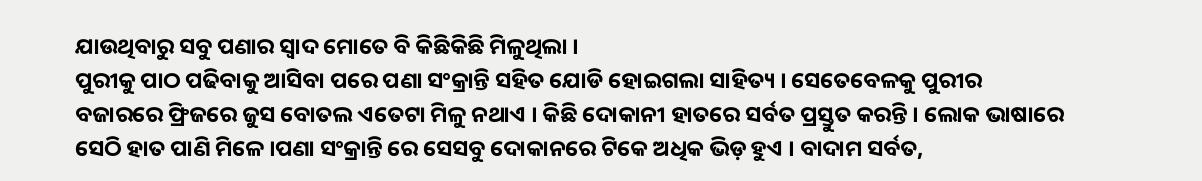ଯାଉଥିବାରୁ ସବୁ ପଣାର ସ୍ୱାଦ ମୋତେ ବି କିଛିକିଛି ମିଳୁଥିଲା ।
ପୁରୀକୁ ପାଠ ପଢିବାକୁ ଆସିବା ପରେ ପଣା ସଂକ୍ରାନ୍ତି ସହିତ ଯୋଡି ହୋଇଗଲା ସାହିତ୍ୟ । ସେତେବେଳକୁ ପୁରୀର ବଜାରରେ ଫ୍ରିଜରେ ଜୁସ ବୋତଲ ଏତେଟା ମିଳୁ ନଥାଏ । କିଛି ଦୋକାନୀ ହାତରେ ସର୍ବତ ପ୍ରସ୍ତୁତ କରନ୍ତି । ଲୋକ ଭାଷାରେ ସେଠି ହାତ ପାଣି ମିଳେ ।ପଣା ସଂକ୍ରାନ୍ତି ରେ ସେସବୁ ଦୋକାନରେ ଟିକେ ଅଧିକ ଭିଡ଼ ହୁଏ । ବାଦାମ ସର୍ବତ,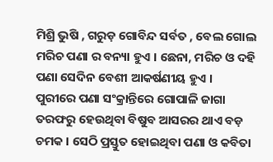ମିଶ୍ରି ଭୁଷି , ଗରୁଡ଼ ଗୋବିନ୍ଦ ସର୍ବତ , ବେଲ ଗୋଲ ମରିଚ ପଣା ର ବନ୍ୟା ହୁଏ । ଛେନା, ମରିଚ ଓ ଦହି ପଣା ସେଦିନ ବେଶୀ ଆକର୍ଷଣୀୟ ହୁଏ ।
ପୁରୀରେ ପଣା ସଂକ୍ରାନ୍ତିରେ ଗୋପାଳି ଜାଗା ତରଫରୁ ହେଉଥିବା ବିଷୁବ ଆସରର ଥାଏ ବଡ଼ ଚମକ । ସେଠି ପ୍ରସ୍ତୁତ ହୋଇଥିବା ପଣା ଓ କବିତା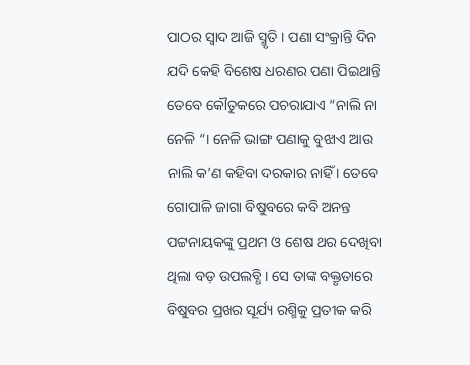ପାଠର ସ୍ୱାଦ ଆଜି ସ୍ମୃତି । ପଣା ସଂକ୍ରାନ୍ତି ଦିନ ଯଦି କେହି ବିଶେଷ ଧରଣର ପଣା ପିଇଥାନ୍ତି ତେବେ କୌତୁକରେ ପଚରାଯାଏ “ନାଲି ନା ନେଳି “। ନେଳି ଭାଙ୍ଗ ପଣାକୁ ବୁଝାଏ ଆଉ ନାଲି କ’ଣ କହିବା ଦରକାର ନାହିଁ । ତେବେ ଗୋପାଳି ଜାଗା ବିଷୁବରେ କବି ଅନନ୍ତ ପଟ୍ଟନାୟକଙ୍କୁ ପ୍ରଥମ ଓ ଶେଷ ଥର ଦେଖିବା ଥିଲା ବଡ଼ ଉପଲବ୍ଧି । ସେ ତାଙ୍କ ବକ୍ତୃତାରେ ବିଷୁବର ପ୍ରଖର ସୂର୍ଯ୍ୟ ରଶ୍ମିକୁ ପ୍ରତୀକ କରି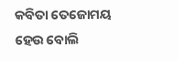କବିତା ତେଜୋମୟ ହେଉ ବୋଲି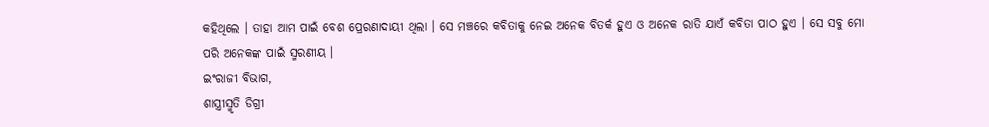କହିଥିଲେ । ତାହା ଆମ ପାଇଁ ବେଶ ପ୍ରେରଣାଦାୟୀ ଥିଲା । ସେ ମଞ୍ଚରେ କବିତାକୁ ନେଇ ଅନେକ ବିତର୍କ ହୁଏ ଓ ଅନେକ ରାତି ଯାଏଁ କବିତା ପାଠ ହୁଏ । ସେ ସବୁ ମୋ ପରି ଅନେକଙ୍କ ପାଇଁ ସ୍ମରଣୀୟ ।
ଇଂରାଜୀ ବିଭାଗ,
ଶାସ୍ତ୍ରୀସ୍ମୃତି ଡିଗ୍ରୀ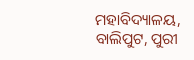ମହାବିଦ୍ୟାଳୟ,
ବାଲିପୁଟ, ପୁରୀ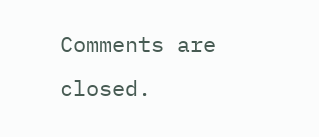Comments are closed.